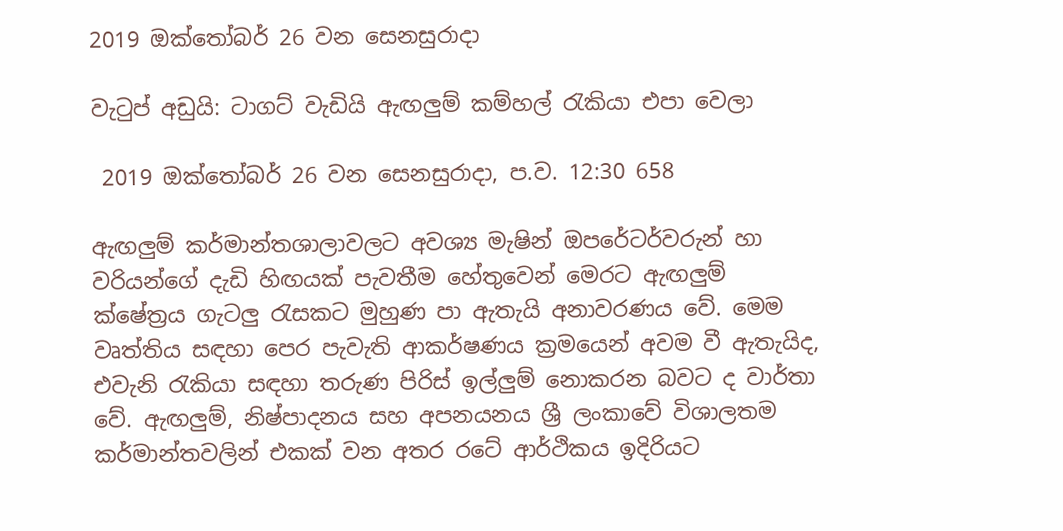2019 ඔක්තෝබර් 26 වන සෙනසුරාදා

වැටුප් අඩුයි: ටාගට් වැඩියි ඇඟලුම් කම්හල් රැකියා එපා වෙලා

 2019 ඔක්තෝබර් 26 වන සෙනසුරාදා, ප.ව. 12:30 658

ඇඟලුම් කර්මාන්තශාලාවලට අවශ්‍ය මැෂින් ඔපරේටර්වරුන් හා වරියන්ගේ දැඩි හිඟයක් පැවතීම හේතුවෙන් මෙරට ඇඟලුම් ක්ෂේත්‍රය ගැටලු රැසකට මුහුණ පා ඇතැයි අනාවරණය වේ. මෙම වෘත්තිය සඳහා පෙර පැවැති ආකර්ෂණය ක්‍රමයෙන් අවම වී ඇතැයිද, එවැනි රැකියා සඳහා තරුණ පිරිස් ඉල්ලුම් නොකරන බවට ද වාර්තා වේ. ඇඟලුම්, නිෂ්පාදනය සහ අපනයනය ශ්‍රී ලංකාවේ විශාලතම කර්මාන්තවලින් එකක් වන අතර රටේ ආර්ථිකය ඉදිරියට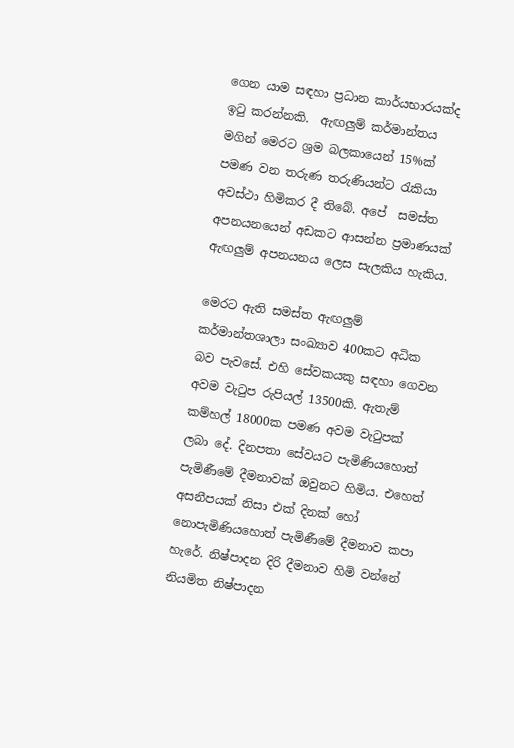ගෙන යාම සඳහා ප්‍රධාන කාර්යභාරයක්ද ඉටු කරන්නකි.  ඇඟලුම් කර්මාන්තය මගින් මෙරට ශ්‍රම බලකායෙන් 15%ක් පමණ වන තරුණ තරුණියන්ට රැකියා අවස්ථා හිමිකර දී තිබේ. අපේ  සමස්ත අපනයනයෙන් අඩකට ආසන්න ප්‍රමාණයක් ඇඟලුම් අපනයනය ලෙස සැලකිය හැකිය.

මෙරට ඇති සමස්ත ඇඟලුම් කර්මාන්තශාලා සංඛ්‍යාව 400කට අධික බව පැවසේ. එහි සේවකයකු සඳහා ගෙවන අවම වැටුප රුපියල් 13500කි. ඇතැම් කම්හල් 18000ක පමණ අවම වැටුපක් ලබා දේ. දිනපතා සේවයට පැමිණියහොත් පැමිණීමේ දීමනාවක් ඔවුනට හිමිය. එහෙත් අසනීපයක් නිසා එක් දිනක් හෝ නොපැමිණියහොත් පැමිණීමේ දීමනාව කපා හැරේ. නිෂ්පාදන දිරි දීමනාව හිමි වන්නේ නියමිත නිෂ්පාදන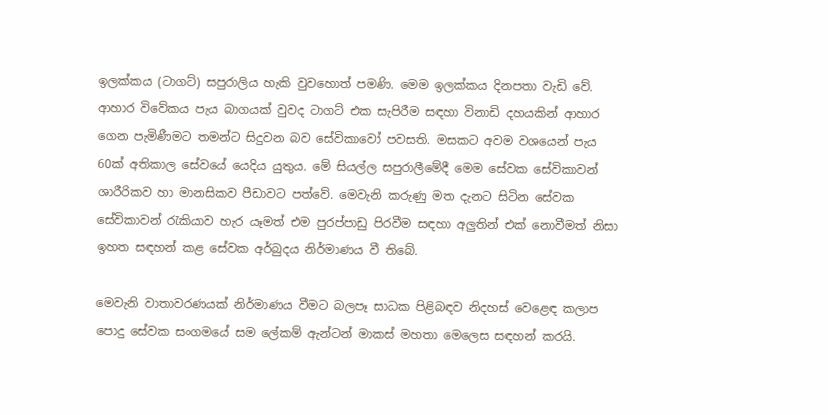ඉලක්කය (ටාගට්) සපුරාලිය හැකි වුවහොත් පමණි. මෙම ඉලක්කය දිනපතා වැඩි වේ. ආහාර විවේකය පැය බාගයක් වුවද ටාගට් එක සැපිරීම සඳහා විනාඩි දහයකින් ආහාර ගෙන පැමිණීමට තමන්ට සිදුවන බව සේවිකාවෝ පවසති. මසකට අවම වශයෙන් පැය 60ක් අතිකාල සේවයේ යෙදිය යුතුය. මේ සියල්ල සපුරාලීමේදී මෙම සේවක සේවිකාවන් ශාරීරිකව හා මානසිකව පීඩාවට පත්වේ. මෙවැනි කරුණු මත දැනට සිටින සේවක සේවිකාවන් රැකියාව හැර යෑමත් එම පුරප්පාඩු පිරවීම සඳහා අලුතින් එක් නොවීමත් නිසා ඉහත සඳහන් කළ සේවක අර්බුදය නිර්මාණය වී තිබේ.

මෙවැනි වාතාවරණයක් නිර්මාණය වීමට බලපෑ සාධක පිළිබඳව නිදහස් වෙළෙඳ කලාප පොදු සේවක සංගමයේ සම ලේකම් ඇන්ටන් මාකස් මහතා මෙලෙස සඳහන් කරයි.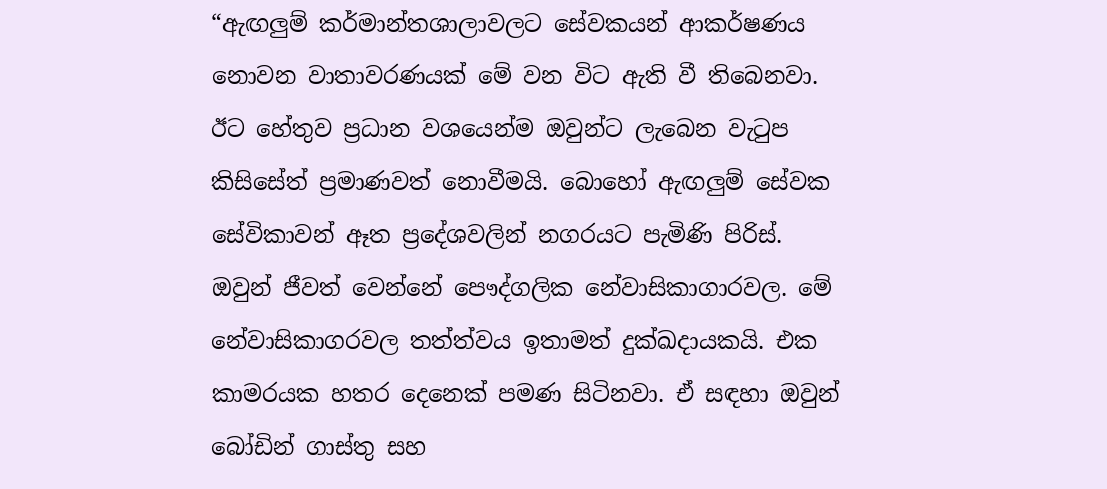“ඇඟලුම් කර්මාන්තශාලාවලට සේවකයන් ආකර්ෂණය නොවන වාතාවරණයක් මේ වන විට ඇති වී තිබෙනවා. ඊට හේතුව ප්‍රධාන වශයෙන්ම ඔවුන්ට ලැබෙන වැටුප කිසිසේත් ප්‍රමාණවත් නොවීමයි. බොහෝ ඇඟලුම් සේවක සේවිකාවන් ඈත ප්‍ර‍දේශවලින් නගරයට පැමිණි පිරිස්. ඔවුන් ජීවත් වෙන්නේ පෞද්ගලික නේවාසිකාගාරවල. මේ නේවාසිකාගරවල තත්ත්වය ඉතාමත් දුක්ඛදායකයි. එක කාමරයක හතර දෙනෙක් පමණ සිටිනවා. ඒ සඳහා ඔවුන් බෝඩින් ගාස්තු සහ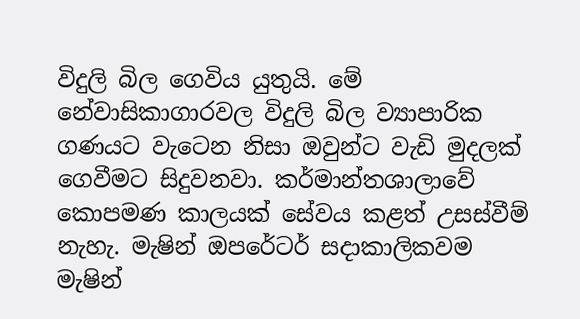විදුලි බිල ගෙවිය යුතුයි. මේ නේවාසිකාගාරවල විදුලි බිල ව්‍යාපාරික ගණයට වැටෙන නිසා ඔවුන්ට වැඩි මුදලක් ගෙවීමට සිදුවනවා. කර්මාන්තශාලාවේ කොපමණ කාලයක් සේවය කළත් උසස්වීම් නැහැ. මැෂින් ඔපරේටර් සදාකාලිකවම මැෂින්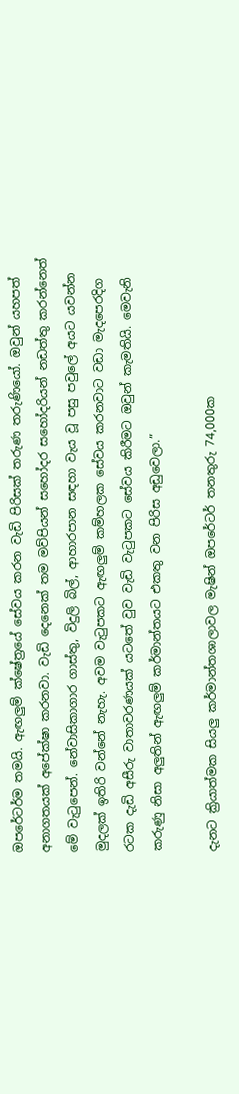ඔපරේටර්ම තමයි. ඇඟලුම් ක්ෂේත්‍රයේ සේවය කරන වැඩි පිරිසක් තරුණ තරුණියෝ. ඔවුන් යහපත් අනාගතයක් අපේක්ෂා කරනවා. වැඩි දෙනෙක් තම මව්පියන් සහෝදර සහෝදරියන් නඩත්තු කරන්නෙත් මේ වැටුපෙන්. නේවාසිකාගාර ගාස්තු, විදුලි බිල්, ආහාරපාන සඳහා වැය වූ පසු පවුලේ අයට යවන්න මුදලක් ඉතිරි වන්නේ නැහැ. අවම වැටුපකට ඇඟලුම් කම්හලක සේවය කරනවාට වඩා මැදපෙරදිග රටක දැඩි අසීරු වාතාවරණයක් යටතේ වුව වැඩි වැටුපකට සේවය කිරීමට ඔවුන් කැමතියි. මෙවැනි කරුණු නිසා අලුතින් ඇඟලුම් කර්මාන්තයට එකතු වන පිරිස අඩුවෙලා.”

දැනට ක්‍රියාත්මක සියලු කර්මාන්තශාලාවල මැෂින් ඔපරේටර් තනතුරු 74,000ක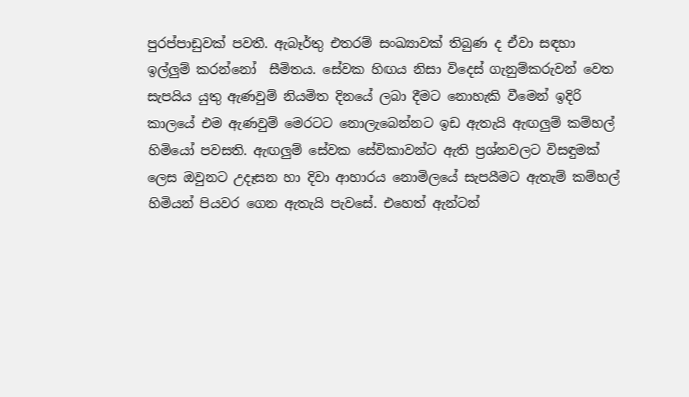පුරප්පාඩුවක් පවතී. ඇබෑර්තු එතරම් සංඛ්‍යාවක් තිබුණ ද ඒවා සඳහා ඉල්ලුම් කරන්නෝ  සීමිතය. සේවක හිඟය නිසා විදෙස් ගැනුම්කරුවන් වෙත සැපයිය යුතු ඇණවුම් නියමිත දිනයේ ලබා දීමට නොහැකි වීමෙන් ඉදිරි කාලයේ එම ඇණවුම් මෙරටට නොලැබෙන්නට ඉඩ ඇතැයි ඇඟලුම් කම්හල් හිමියෝ පවසති. ඇඟලුම් සේවක සේවිකාවන්ට ඇති ප්‍රශ්නවලට විසඳුමක් ලෙස ඔවුනට උදෑසන හා දිවා ආහාරය නොමිලයේ සැපයීමට ඇතැම් කම්හල් හිමියන් පියවර ගෙන ඇතැයි පැවසේ. එහෙත් ඇන්ටන්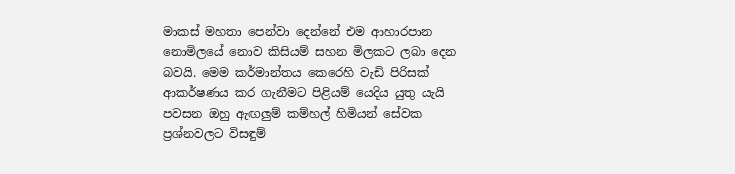මාකස් මහතා පෙන්වා දෙන්නේ එම ආහාරපාන නොමිලයේ නොව කිසියම් සහන මිලකට ලබා දෙන බවයි. මෙම කර්මාන්තය කෙරෙහි වැඩි පිරිසක් ආකර්ෂණය කර ගැනීමට පිළියම් යෙදිය යුතු යැයි පවසන ඔහු ඇඟලුම් කම්හල් හිමියන් සේවක ප්‍රශ්නවලට විසඳුම්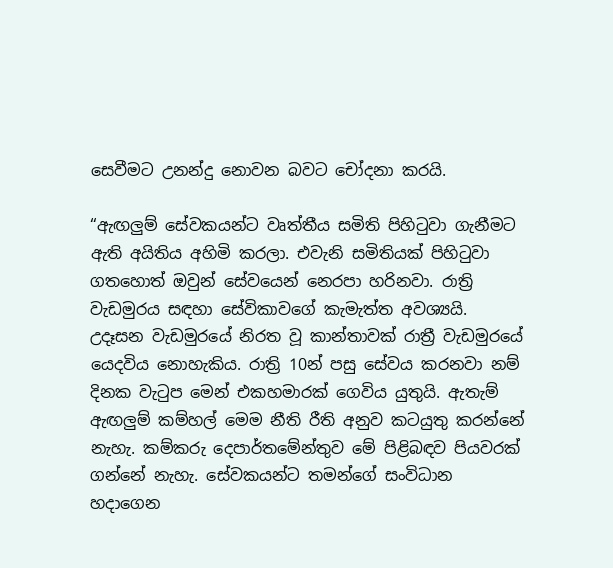සෙවීමට උනන්දු නොවන බවට චෝදනා කරයි.

“ඇඟලුම් සේවකයන්ට වෘත්තීය සමිති පිහිටුවා ගැනීමට ඇති අයිතිය අහිමි කරලා. එවැනි සමිතියක් පිහිටුවා ගතහොත් ඔවුන් සේවයෙන් නෙරපා හරිනවා. රාත්‍රි වැඩමුරය සඳහා සේවිකාවගේ කැමැත්ත අවශ්‍යයි. උදෑසන වැඩමුරයේ නිරත වූ කාන්තාවක් රාත්‍රී වැඩමුරයේ යෙදවිය නොහැකිය. රාත්‍රි 10න් පසු සේවය කරනවා නම් දිනක වැටුප මෙන් එකහමාරක් ගෙවිය යුතුයි. ඇතැම් ඇඟලුම් කම්හල් මෙම නීති රීති අනුව කටයුතු කරන්නේ නැහැ. කම්කරු දෙපාර්තමේන්තුව මේ පිළිබඳව පියවරක් ගන්නේ නැහැ. සේවකයන්ට තමන්ගේ සංවිධාන හදාගෙන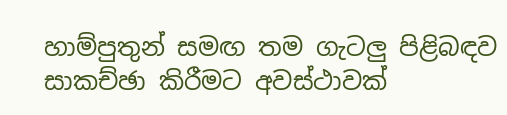හාම්පුතුන් සමඟ තම ගැටලු පිළිබඳව සාකච්ඡා කිරීමට අවස්ථාවක්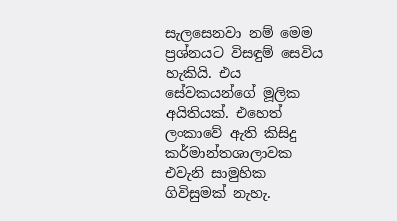සැලසෙනවා නම් මෙම ප්‍රශ්නයට විසඳුම් සෙවිය හැකියි. එය සේවකයන්ගේ මූලික අයිතියක්. එහෙත් ලංකාවේ ඇති කිසිදු කර්මාන්තශාලාවක එවැනි සාමුහික ගිවිසුමක් නැහැ.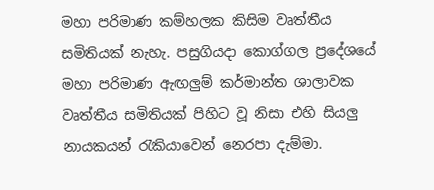මහා පරිමාණ කම්හලක කිසිම වෘත්තීය සමිතියක් නැහැ. පසුගියදා කොග්ගල ප්‍ර‍දේශයේ මහා පරිමාණ ඇඟලුම් කර්මාන්ත ශාලාවක වෘත්තීය සමිතියක් පිහිට වූ නිසා එහි සියලු නායකයන් රැකියාවෙන් නෙරපා දැම්මා.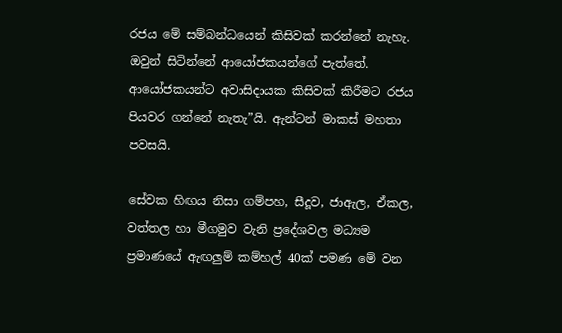රජය මේ සම්බන්ධයෙන් කිසිවක් කරන්නේ නැහැ. ඔවුන් සිටින්නේ ආයෝජකයන්ගේ පැත්තේ. ආයෝජකයන්ට අවාසිදායක කිසිවක් කිරීමට රජය පියවර ගන්නේ නැතැ”යි. ඇන්ටන් මාකස් මහතා පවසයි.

සේවක හිඟය නිසා ගම්පහ, සීදූව, ජාඇල, ඒකල, වත්තල හා මීගමුව වැනි ප්‍රදේශවල මධ්‍යම ප්‍රමාණයේ ඇඟලුම් කම්හල් 40ක් පමණ මේ වන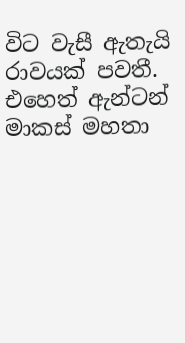විට වැසී ඇතැයි රාවයක් පවතී. එහෙත් ඇන්ටන් මාකස් මහතා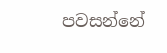පවසන්නේ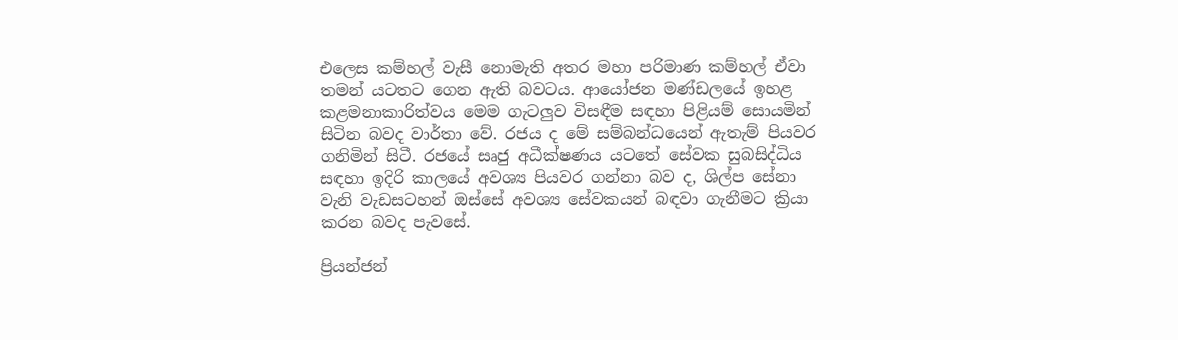එලෙස කම්හල් වැසී නොමැති අතර මහා පරිමාණ කම්හල් ඒවා තමන් යටතට ගෙන ඇති බවටය. ආයෝජන මණ්ඩලයේ ඉහළ කළමනාකාරිත්වය මෙම ගැටලුව විසඳීම සඳහා පිළියම් සොයමින් සිටින බවද වාර්තා වේ. රජය ද මේ සම්බන්ධයෙන් ඇතැම් පියවර ගනිමින් සිටී. රජයේ සෘජු අධීක්ෂණය යටතේ සේවක සුබසිද්ධිය සඳහා ඉදිරි කාලයේ අවශ්‍ය පියවර ගන්නා බව ද, ශිල්ප සේනා වැනි වැඩසටහන් ඔස්සේ අවශ්‍ය සේවකයන් බඳවා ගැනීමට ක්‍රියා කරන බවද පැවසේ.

ප්‍රියන්ජන්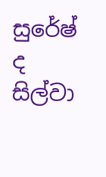සුරේෂ් ද සිල්වා